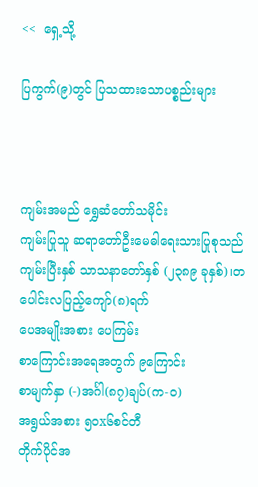<<  ရှေ့သို့

ပြကွက်(၉)တွင် ပြသထားသောပစ္စည်းများ



ကျမ်းအမည် ရွှေဆံတော်သမိုင်း
ကျမ်းပြုသူ ဆရာတော်ဦးမေဓါရေးသားပြုစုသည်
ကျမ်းပြီးနှစ် သာသနာတော်နှစ် (၂၃၈၉ ခုနှစ်)၊တပေါင်းလပြည့်ကျော်(၈)ရက်
ပေအမျိုးအစား ပေကြမ်း
စာကြောင်းအရေအတွက် ၉ကြောင်း
စာမျက်နှာ (-)အင်္ဂါ(၈၇)ချပ်(က-ဝ)
အရွယ်အစား ၅၀x၆စင်တီ
တိုက်ပိုင်အ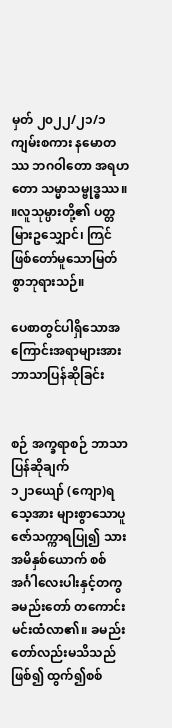မှတ် ၂၀၂၂/၂၁/၁
ကျမ်းစကား နမောတဿ ဘဂဝါတော အရဟတော သမ္မာသမ္ဗုဒ္ဓဿ။ ။လူသုမ္ပားတို့၏ ပတ္တမြားဥသျှောင်၊ ကြင်ဖြစ်တော်မူသောမြတ်စွာဘုရားသဉ်။

ပေစာတွင်ပါရှိသောအကြောင်းအရာများအားဘာသာပြန်ဆိုခြင်း


စဉ် အက္ခရာစဉ် ဘာသာပြန်ဆိုချက်
၁၂၁ယျော် (ကျော)ရသေ့အား များစွာသောပူဇော်သက္ကာရပြု၍ သားအမိနှစ်ယောက် စစ်အင်္ဂါလေးပါးနှင့်တကွ ခမည်းတော် တကောင်းမင်းထံလာ၏။ ခမည်းတော်လည်းမသိသည်ဖြစ်၍ ထွက်၍စစ်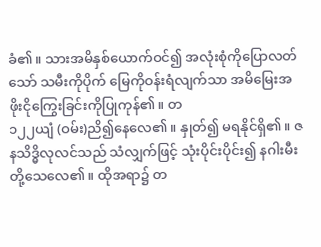ခံ၏။ သားအမိနှစ်ယောက်ဝင်၍ အလုံးစုံကိုပြောလတ်သော် သမီးကိုပိုက် မြေကိုဝန်းရံလျက်သာ အမိမြေးအဖိုးငိုကြွေးခြင်းကိုပြုကုန်၏။ တ
၁၂၂ယျံ (ဝမ်း)ညိ၍နေလေ၏။ နှုတ်၍ မရနိုင်ရှိ၏။ ဇနသိဒ္ဓိလုလင်သည် သံလျှက်ဖြင့် သုံးပိုင်းပိုင်း၍ နဂါးမီးတို့သေလေ၏။ ထိုအရာ၌ တ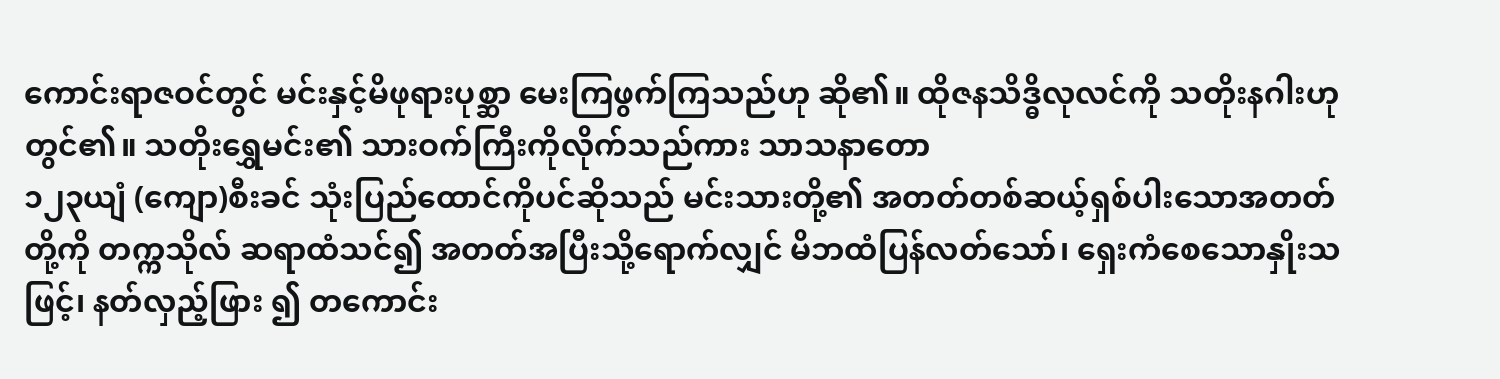ကောင်းရာဇဝင်တွင် မင်းနှင့်မိဖုရားပုစ္ဆာ မေးကြဖွက်ကြသည်ဟု ဆို၏။ ထိုဇနသိဒ္ဓိလုလင်ကို သတိုးနဂါးဟုတွင်၏။ သတိုးရွှေမင်း၏ သားဝက်ကြီးကိုလိုက်သည်ကား သာသနာတော
၁၂၃ယျံ (ကျော)စီးခင် သုံးပြည်ထောင်ကိုပင်ဆိုသည် မင်းသားတို့၏ အတတ်တစ်ဆယ့်ရှစ်ပါးသောအတတ်တို့ကို တက္ကသိုလ် ဆရာထံသင်၍ အတတ်အပြီးသို့ရောက်လျှင် မိဘထံပြန်လတ်သော်၊ ရှေးကံစေသောနှိုးသဖြင့်၊ နတ်လှည့်ဖြား ၍ တကောင်း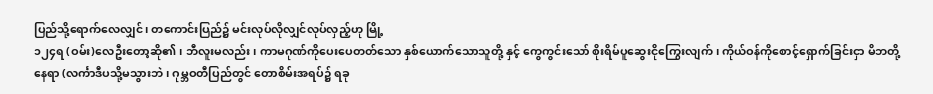ပြည်သို့ရောက်လေလျှင်၊ တကောင်းပြည်၌ မင်းလုပ်လိုလျှင်လုပ်လှည့်ဟု မြို့
၁၂၄ရ (ဝမ်း)လေဦးတော့ဆို၏၊ ဘီလူးမလည်း၊ ကာမဂုဏ်ကိုပေးပေတတ်သော နှစ်ယောက်သောသူတို့ နှင့် ကွေကွင်းသော် စိုးရိမ်ပူဆွေးငိုကြွေးလျက်၊ ကိုယ်ဝန်ကိုစောင့်ရှောက်ခြင်းငှာ မိဘတို့နေရာ (လင်္ကာဒီပသို့မသွားဘဲ၊ ဂုမ္ဘဝတီပြည်တွင် တောစိမ်းအရပ်၌ ရခု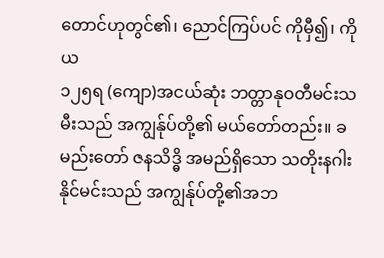တောင်ဟုတွင်၏၊ ညောင်ကြပ်ပင် ကိုမှီ၍၊ ကိုယ
၁၂၅ရ (ကျော)အငယ်ဆုံး ဘတ္တာနုဝတီမင်းသမီးသည် အကျွန်ုပ်တို့၏ မယ်တော်တည်း။ ခမည်းတော် ဇနသိဒ္ဓိ အမည်ရှိသော သတိုးနဂါးနိုင်မင်းသည် အကျွန်ုပ်တို့၏အဘ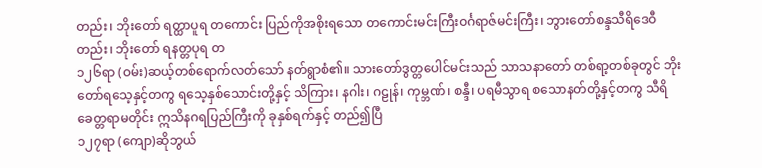တည်း၊ ဘိုးတော် ရတ္ထာပူရ တကောင်း ပြည်ကိုအစိုးရသော တကောင်းမင်းကြီးဝင်္ဂရာဇ်မင်းကြီး၊ ဘွားတော်စန္ဒသီရိဒေဝီတည်း၊ ဘိုးတော် ရနတ္တပုရ တ
၁၂၆ရာ (ဝမ်း)ဆယ့်တစ်ရောက်လတ်သော် နတ်ရွာစံ၏။ သားတော်ဒွတ္တပေါင်မင်းသည် သာသနာတော် တစ်ရာ့တစ်ခုတွင် ဘိုးတော်ရသေ့နှင့်တကွ ရသေ့နှစ်သောင်းတို့နှင့် သိကြား၊ နဂါး၊ ဂဠုန်၊ ကုမ္ဘဏ်၊ စန္ဒီ၊ ပရမီသွာရ စသောနတ်တို့နှင့်တကွ သီရိခေတ္တရာမတိုင်း ဣသိနဂရပြည်ကြီးကို ခုနှစ်ရက်နှင့် တည်၍ပြီ
၁၂၇ရာ (ကျော)ဆိုဘွယ်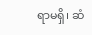ရာမရှိ၊ ဆံ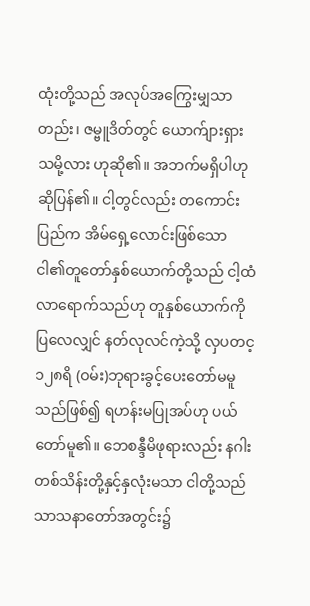ထုံးတို့သည် အလုပ်အကြွေးမျှသာတည်း၊ ဇမ္ဗူဒိတ်တွင် ယောက်ျားရှားသမို့လား ဟုဆို၏။ အဘက်မရှိပါဟု ဆိုပြန်၏။ ငါ့တွင်လည်း တကောင်းပြည်က အိမ်ရှေ့လောင်းဖြစ်သော ငါ၏တူတော်နှစ်ယောက်တို့သည် ငါ့ထံလာရောက်သည်ဟု တူနှစ်ယောက်ကို ပြလေလျှင် နတ်လုလင်ကဲ့သို့ လှပတင့
၁၂၈ရိ (ဝမ်း)ဘုရားခွင့်ပေးတော်မမူသည်ဖြစ်၍ ရဟန်းမပြုအပ်ဟု ပယ်တော်မူ၏။ ဘေစန္ဒီမိဖုရားလည်း နဂါး တစ်သိန်းတို့နှင့်နှလုံးမသာ ငါတို့သည် သာသနာတော်အတွင်း၌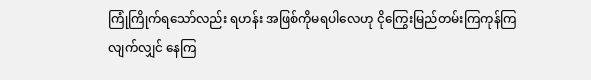ကြုံကြိုက်ရသော်လည်း ရဟန်း အဖြစ်ကိုမရပါလေဟု ငိုကြွေးမြည်တမ်းကြကုန်ကြလျက်လျှင် နေကြ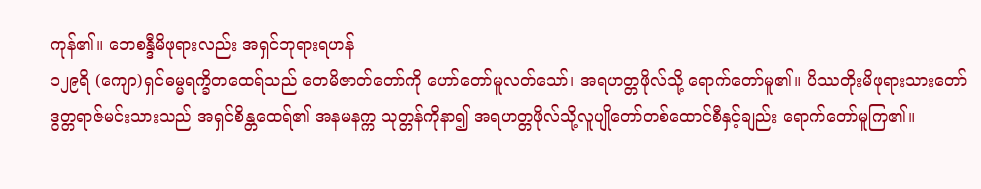ကုန်၏။ ဘေစန္ဒီမိဖုရားလည်း အရှင်ဘုရားရဟန်
၁၂၉ရိ (ကျော)ရှင်ဓမ္မရက္ခိတထေရ်သည် တေမိဇာတ်တော်ကို ဟော်တော်မူလတ်သော်၊ အရဟတ္တဖိုလ်သို့ ရောက်တော်မူ၏။ ပိဿတိုးမိဖုရားသားတော် ဒွတ္တရာဇ်မင်းသားသည် အရှင်စိန္တထေရ်၏ အနမနက္က သုတ္တန်ကိုနာ၍ အရဟတ္တဖိုလ်သို့လူပျိုတော်တစ်ထောင်စီနှင့်ချည်း ရောက်တော်မူကြ၏။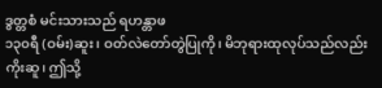ဒွတ္တစံ မင်းသားသည် ရဟန္တာဖ
၁၃၀ရီ (ဝမ်း)ဆူး၊ ဝတ်လဲတော်တွဲပြုကို၊ မိဘုရားထုလုပ်သည်လည်းကိုးဆူ၊ ဤသို့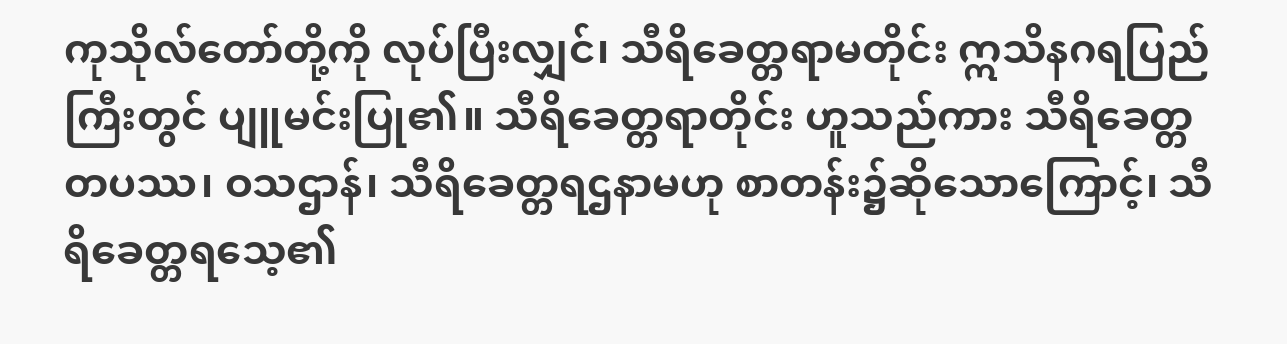ကုသိုလ်တော်တို့ကို လုပ်ပြီးလျှင်၊ သီရိခေတ္တရာမတိုင်း ဣသိနဂရပြည်ကြီးတွင် ပျူမင်းပြု၏။ သီရိခေတ္တရာတိုင်း ဟူသည်ကား သီရိခေတ္တတပဿ၊ ဝသဌာန်၊ သီရိခေတ္တရဌနာမဟု စာတန်း၌ဆိုသောကြောင့်၊ သီရိခေတ္တရသေ့၏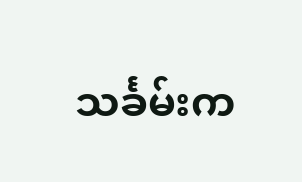သင်္ခမ်းက